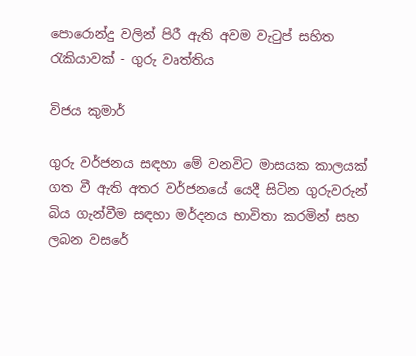පොරොන්දු වලින් පිරී ඇති අවම වැටුප් සහිත රැකියාවක් - ගුරු වෘත්තිය

විජය කුමාර්

ගුරු වර්ජනය සඳහා මේ වනවිට මාසයක කාලයක් ගත වී ඇති අතර වර්ජනයේ යෙදී සිටින ගුරුවරුන් බිය ගැන්වීම සඳහා මර්දනය භාවිතා කරමින් සහ ලබන වසරේ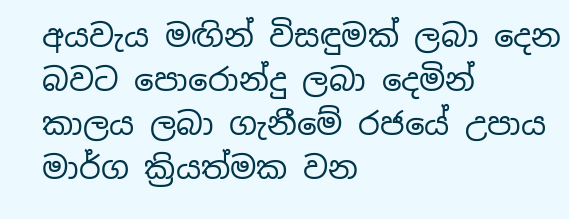අයවැය මඟින් විසඳුමක් ලබා දෙන බවට පොරොන්දු ලබා දෙමින් කාලය ලබා ගැනීමේ රජයේ උපාය මාර්ග ක්‍රියත්මක වන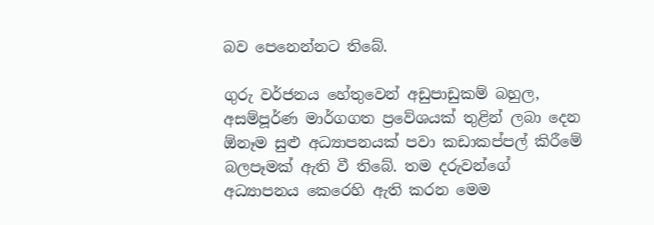බව පෙනෙන්නට තිබේ.

ගුරු වර්ජනය හේතුවෙන් අඩුපාඩුකම් බහුල, අසම්පූර්ණ මාර්ගගත ප්‍රවේශයක් තුළින් ලබා දෙන ඕනෑම සුළු අධ්‍යාපනයක් පවා කඩාකප්පල් කිරීමේ බලපෑමක් ඇති වී තිබේ. තම දරුවන්ගේ අධ්‍යාපනය කෙරෙහි ඇති කරන මෙම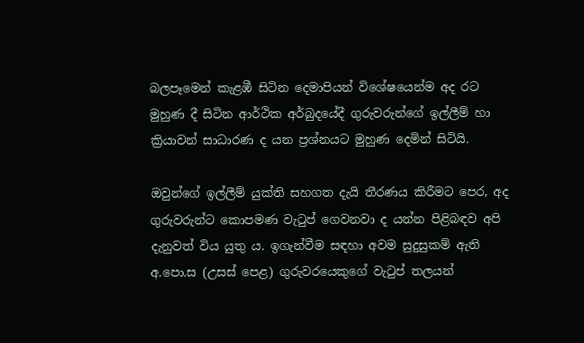බලපෑමෙන් කැළඹී සිටින දෙමාපියන් විශේෂයෙන්ම අද රට මුහුණ දී සිටින ආර්ථික අර්බුදයේදී ගුරුවරුන්ගේ ඉල්ලීම් හා ක්‍රියාවන් සාධාරණ ද යන ප්‍රශ්නයට මුහුණ දෙමින් සිටියි.

ඔවුන්ගේ ඉල්ලීම් යුක්ති සහගත දැයි තීරණය කිරීමට පෙර, අද ගුරුවරුන්ට කොපමණ වැටුප් ගෙවනවා ද යන්න පිළිබඳව අපි දැනුවත් විය යුතු ය. ඉගැන්වීම සඳහා අවම සුදුසුකම් ඇති අ.පො.ස (උසස් පෙළ) ගුරුවරයෙකුගේ වැටුප් තලයන්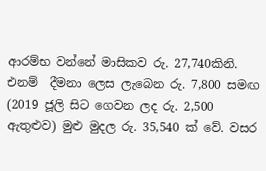ආරම්භ වන්නේ මාසිකව රු. 27,740කිනි. එනම්  දීමනා ලෙස ලැබෙන රු. 7,800 සමඟ (2019 ජූලි සිට ගෙවන ලද රු. 2,500 ඇතුළුව) මුළු මුදල රු. 35,540 ක් වේ. වසර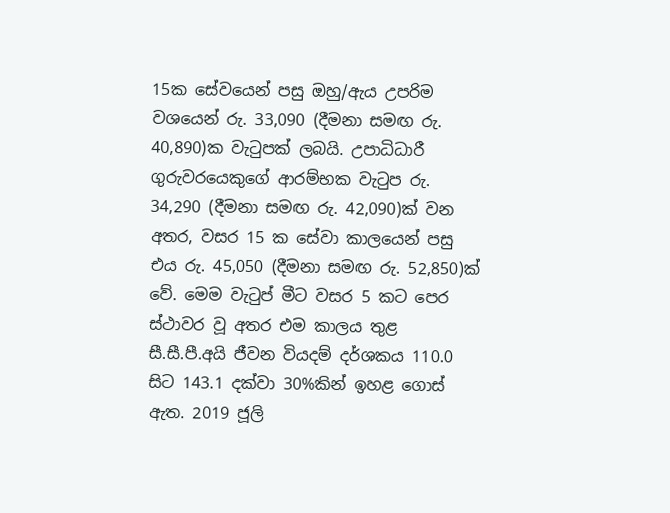15ක සේවයෙන් පසු ඔහු/ඇය උපරිම වශයෙන් රු. 33,090 (දීමනා සමඟ රු. 40,890)ක වැටුපක් ලබයි. උපාධිධාරී ගුරුවරයෙකුගේ ආරම්භක වැටුප රු. 34,290 (දීමනා සමඟ රු. 42,090)ක් වන අතර, වසර 15 ක සේවා කාලයෙන් පසු එය රු. 45,050 (දීමනා සමඟ රු. 52,850)ක් වේ. මෙම වැටුප් මීට වසර 5 කට පෙර ස්ථාවර වූ අතර එම කාලය තුළ සී.සී.පී.අයි ජීවන වියදම් දර්ශකය 110.0 සිට 143.1 දක්වා 30%කින් ඉහළ ගොස් ඇත. 2019 ජූලි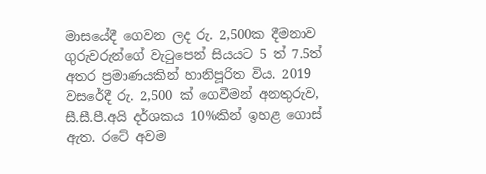මාසයේදී ගෙවන ලද රු. 2,500ක දීමනාව ගුරුවරුන්ගේ වැටුපෙන් සියයට 5 ත් 7.5ත් අතර ප්‍රමාණයකින් හානිපූරිත විය. 2019 වසරේදී රු. 2,500 ක් ගෙවීමන් අනතුරුව, සී.සී.පී.අයි දර්ශකය 10%කින් ඉහළ ගොස් ඇත. රටේ අවම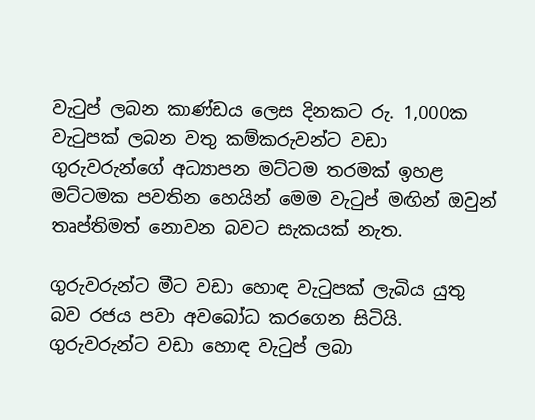වැටුප් ලබන කාණ්ඩය ලෙස දිනකට රු. 1,000ක වැටුපක් ලබන වතු කම්කරුවන්ට වඩා ගුරුවරුන්ගේ අධ්‍යාපන මට්ටම තරමක් ඉහළ මට්ටමක පවතින හෙයින් මෙම වැටුප් මඟින් ඔවුන් තෘප්තිමත් නොවන බවට සැකයක් නැත.

ගුරුවරුන්ට මීට වඩා හොඳ වැටුපක් ලැබිය යුතු බව රජය පවා අවබෝධ කරගෙන සිටියි. ගුරුවරුන්ට වඩා හොඳ වැටුප් ලබා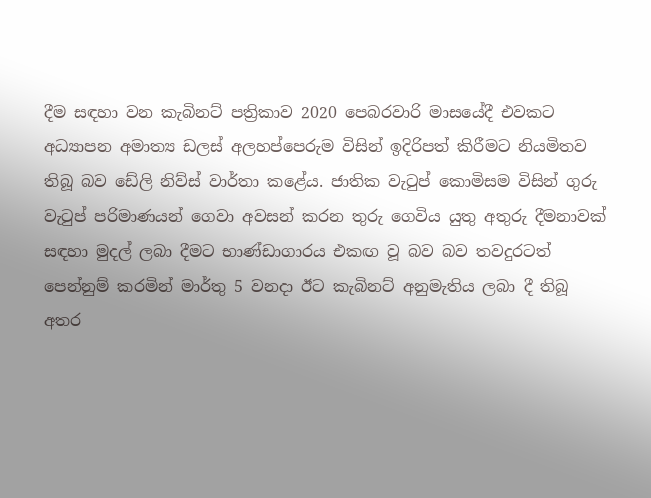දීම සඳහා වන කැබිනට් පත්‍රිකාව 2020 පෙබරවාරි මාසයේදී එවකට අධ්‍යාපන අමාත්‍ය ඩලස් අලහප්පෙරුම විසින් ඉදිරිපත් කිරීමට නියමිතව තිබූ බව ඩේලි නිව්ස් වාර්තා කළේය. ජාතික වැටුප් කොමිසම විසින් ගුරු වැටුප් පරිමාණයන් ගෙවා අවසන් කරන තුරු ගෙවිය යුතු අතුරු දීමනාවක් සඳහා මුදල් ලබා දීමට භාණ්ඩාගාරය එකඟ වූ බව බව තවදුරටත් පෙන්නුම් කරමින් මාර්තු 5 වනදා ඊට කැබිනට් අනුමැතිය ලබා දී තිබූ අතර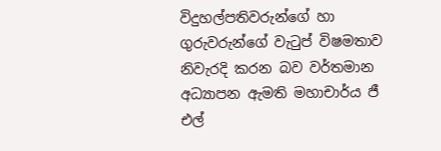විදුහල්පතිවරුන්ගේ හා ගුරුවරුන්ගේ වැටුප් විෂමතාව නිවැරදි කරන බව වර්තමාන අධ්‍යාපන ඇමති මහාචාර්ය ජී එල්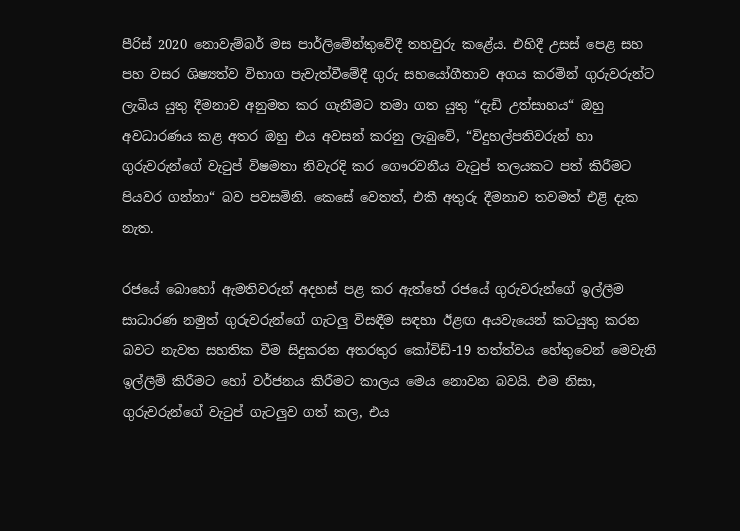පීරිස් 2020 නොවැම්බර් මස පාර්ලිමේන්තුවේදී තහවුරු කළේය. එහිදී උසස් පෙළ සහ පහ වසර ශිෂ්‍යත්ව විභාග පැවැත්වීමේදී ගුරු සහයෝගීතාව අගය කරමින් ගුරුවරුන්ට ලැබිය යුතු දීමනාව අනුමත කර ගැනීමට තමා ගත යුතු “දැඩි උත්සාහය“ ඔහු අවධාරණය කළ අතර ඔහු එය අවසන් කරනු ලැබුවේ, “විදුහල්පතිවරුන් හා ගුරුවරුන්ගේ වැටුප් විෂමතා නිවැරදි කර ගෞරවනීය වැටුප් තලයකට පත් කිරීමට පියවර ගන්නා“ බව පවසමිනි. කෙසේ වෙතත්, එකී අතුරු දීමනාව තවමත් එළි දැක නැත.

රජයේ බොහෝ ඇමතිවරුන් අදහස් පළ කර ඇත්තේ රජයේ ගුරුවරුන්ගේ ඉල්ලීම සාධාරණ නමුත් ගුරුවරුන්ගේ ගැටලු විසඳීම සඳහා ඊළඟ අයවැයෙන් කටයුතු කරන බවට නැවත සහතික වීම සිදුකරන අතරතුර කෝවිඩ්-19 තත්ත්වය හේතුවෙන් මෙවැනි ඉල්ලීම් කිරීමට හෝ වර්ජනය කිරීමට කාලය මෙය නොවන බවයි. එම නිසා, ගුරුවරුන්ගේ වැටුප් ගැටලුව ගත් කල, එය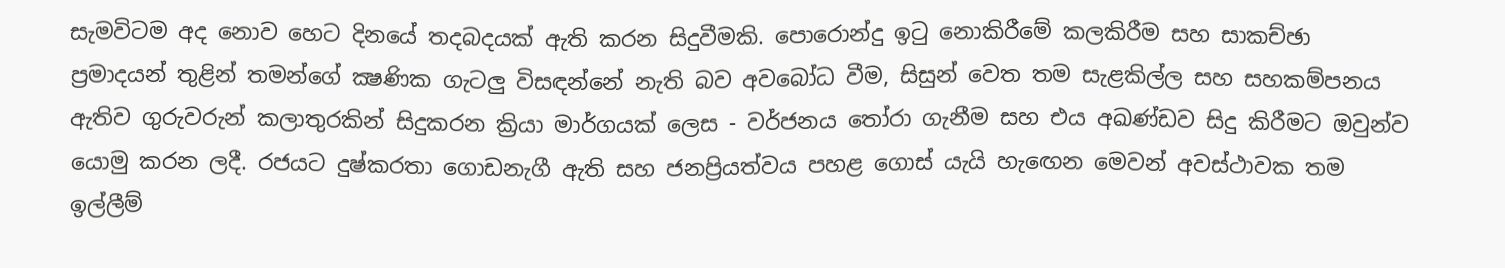සැමවිටම අද නොව හෙට දිනයේ තදබදයක් ඇති කරන සිදුවීමකි. පොරොන්දු ඉටු නොකිරීමේ කලකිරීම සහ සාකච්ඡා ප්‍රමාදයන් තුළින් තමන්ගේ ක්‍ෂණික ගැටලු විසඳන්නේ නැති බව අවබෝධ වීම, සිසුන් වෙත තම සැළකිල්ල සහ සහකම්පනය ඇතිව ගුරුවරුන් කලාතුරකින් සිදුකරන ක්‍රියා මාර්ගයක් ලෙස - වර්ජනය තෝරා ගැනීම සහ එය අඛණ්ඩව සිදු කිරීමට ඔවුන්ව යොමු කරන ලදී. රජයට දුෂ්කරතා ගොඩනැගී ඇති සහ ජනප්‍රියත්වය පහළ ගොස් යැයි හැඟෙන මෙවන් අවස්ථාවක තම ඉල්ලීම්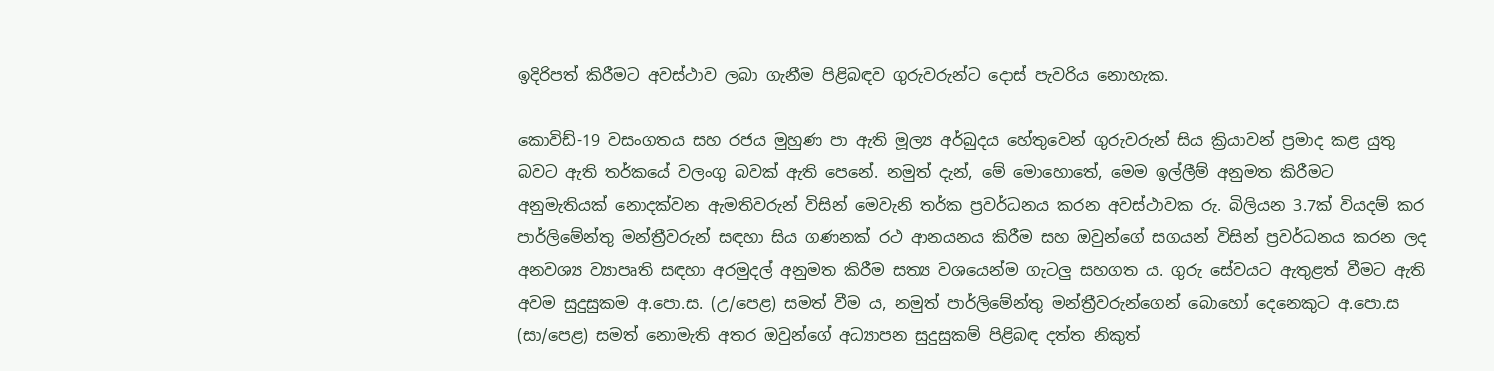ඉදිරිපත් කිරීමට අවස්ථාව ලබා ගැනීම පිළිබඳව ගුරුවරුන්ට දොස් පැවරිය නොහැක.

කොවිඩ්-19 වසංගතය සහ රජය මුහුණ පා ඇති මූල්‍ය අර්බුදය හේතුවෙන් ගුරුවරුන් සිය ක්‍රියාවන් ප්‍රමාද කළ යුතු බවට ඇති තර්කයේ වලංගු බවක් ඇති පෙනේ. නමුත් දැන්, මේ මොහොතේ, මෙම ඉල්ලීම් අනුමත කිරීමට අනුමැතියක් නොදක්වන ඇමතිවරුන් විසින් මෙවැනි තර්ක ප්‍රවර්ධනය කරන අවස්ථාවක රු. බිලියන 3.7ක් වියදම් කර පාර්ලිමේන්තු මන්ත්‍රීවරුන් සඳහා සිය ගණනක් රථ ආනයනය කිරීම සහ ඔවුන්ගේ සගයන් විසින් ප්‍රවර්ධනය කරන ලද අනවශ්‍ය ව්‍යාපෘති සඳහා අරමුදල් අනුමත කිරීම සත්‍ය වශයෙන්ම ගැටලු සහගත ය. ගුරු සේවයට ඇතුළත් වීමට ඇති අවම සුදුසුකම අ.පො.ස. (උ/පෙළ) සමත් වීම ය, නමුත් පාර්ලිමේන්තු මන්ත්‍රීවරුන්ගෙන් බොහෝ දෙනෙකුට අ.පො.ස (සා/පෙළ) සමත් නොමැති අතර ඔවුන්ගේ අධ්‍යාපන සුදුසුකම් පිළිබඳ දත්ත නිකුත්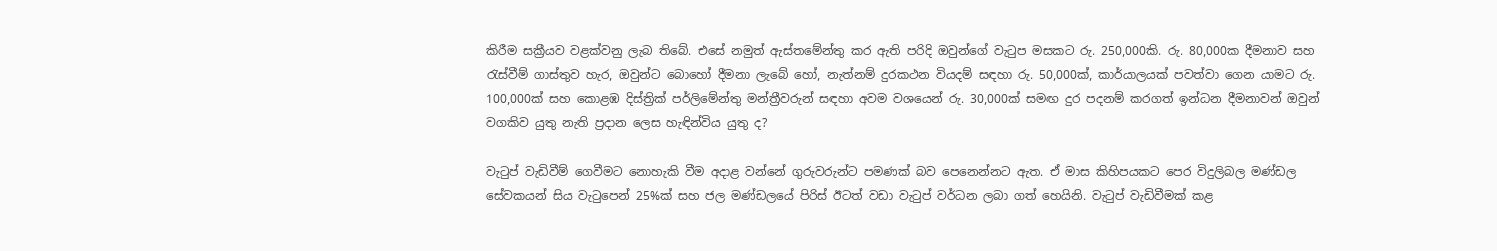කිරීම සක්‍රීයව වළක්වනු ලැබ තිබේ. එසේ නමුත් ඇස්තමේන්තු කර ඇති පරිදි ඔවුන්ගේ වැටුප මසකට රු. 250,000කි. රු. 80,000ක දීමනාව සහ රැස්වීම් ගාස්තුව හැර, ඔවුන්ට බොහෝ දීමනා ලැබේ හෝ, නැත්නම් දුරකථන වියදම් සඳහා රු. 50,000ක්, කාර්යාලයක් පවත්වා ගෙන යාමට රු. 100,000ක් සහ කොළඹ දිස්ත්‍රික් පර්ලිමේන්තු මන්ත්‍රීවරුන් සඳහා අවම වශයෙන් රු. 30,000ක් සමඟ දුර පදනම් කරගත් ඉන්ධන දීමනාවන් ඔවුන් වගකිව යුතු නැති ප්‍රදාන ලෙස හැඳින්විය යුතු ද?

වැටුප් වැඩිවීම් ගෙවීමට නොහැකි වීම අදාළ වන්නේ ගුරුවරුන්ට පමණක් බව පෙනෙන්නට ඇත. ඒ මාස කිහිපයකට පෙර විදුලිබල මණ්ඩල සේවකයන් සිය වැටුපෙන් 25%ක් සහ ජල මණ්ඩලයේ පිරිස් ඊටත් වඩා වැටුප් වර්ධන ලබා ගත් හෙයිනි. වැටුප් වැඩිවීමක් කළ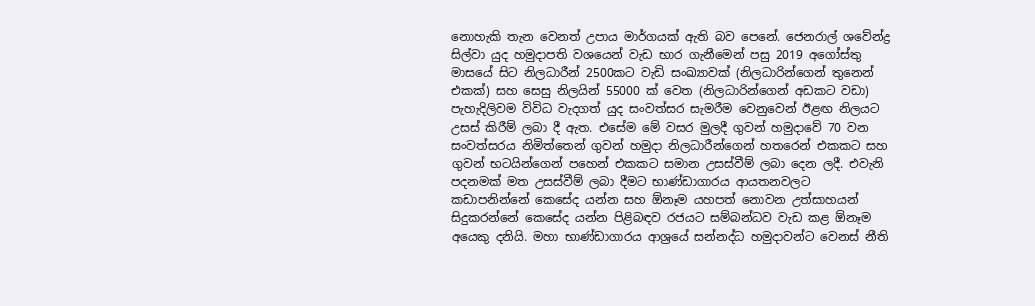නොහැකි තැන වෙනත් උපාය මාර්ගයක් ඇති බව පෙනේ. ජෙනරාල් ශවේන්ද්‍ර සිල්වා යුද හමුදාපති වශයෙන් වැඩ භාර ගැනීමෙන් පසු 2019 අගෝස්තු මාසයේ සිට නිලධාරීන් 2500කට වැඩි සංඛ්‍යාවක් (නිලධාරින්ගෙන් තුනෙන් එකක්) සහ සෙසු නිලයින් 55000 ක් වෙත (නිලධාරින්ගෙන් අඩකට වඩා) පැහැදිලිවම විවිධ වැදගත් යුද සංවත්සර සැමරීම වෙනුවෙන් ඊළඟ නිලයට උසස් කිරීම් ලබා දී ඇත. එසේම මේ වසර මුලදී ගුවන් හමුදාවේ 70 වන සංවත්සරය නිමිත්තෙන් ගුවන් හමුදා නිලධාරීන්ගෙන් හතරෙන් එකකට සහ ගුවන් භටයින්ගෙන් පහෙන් එකකට සමාන උසස්වීම් ලබා දෙන ලදී. එවැනි පදනමක් මත උසස්වීම් ලබා දීමට භාණ්ඩාගාරය ආයතනවලට කඩාපනින්නේ කෙසේද යන්න සහ ඕනෑම යහපත් නොවන උත්සාහයන් සිදුකරන්නේ කෙසේද යන්න පිළිබඳව රජයට සම්බන්ධව වැඩ කළ ඕනෑම අයෙකු දනියි. මහා භාණ්ඩාගාරය ආශ්‍රයේ සන්නද්ධ හමුදාවන්ට වෙනස් නීති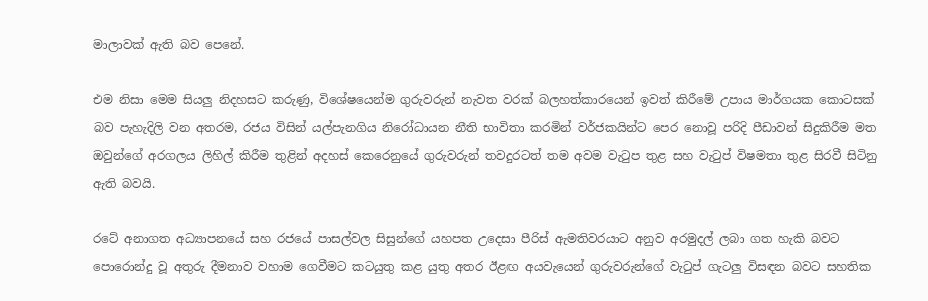මාලාවක් ඇති බව පෙනේ.

එම නිසා මෙම සියලු නිදහසට කරුණු, විශේෂයෙන්ම ගුරුවරුන් නැවත වරක් බලහත්කාරයෙන් ඉවත් කිරීමේ උපාය මාර්ගයක කොටසක් බව පැහැදිලි වන අතරම, රජය විසින් යල්පැනගිය නිරෝධායන නීති භාවිතා කරමින් වර්ජකයින්ට පෙර නොවූ පරිදි පීඩාවන් සිදුකිරීම මත ඔවුන්ගේ අරගලය ලිහිල් කිරීම තුළින් අදහස් කෙරෙනුයේ ගුරුවරුන් තවදුරටත් තම අවම වැටුප තුළ සහ වැටුප් විෂමතා තුළ සිරවී සිටිනු ඇති බවයි.

රටේ අනාගත අධ්‍යාපනයේ සහ රජයේ පාසල්වල සිසුන්ගේ යහපත උදෙසා පීරිස් ඇමතිවරයාට අනුව අරමුදල් ලබා ගත හැකි බවට පොරොන්දු වූ අතුරු දීමනාව වහාම ගෙවීමට කටයුතු කළ යුතු අතර ඊළඟ අයවැයෙන් ගුරුවරුන්ගේ වැටුප් ගැටලු විසඳන බවට සහතික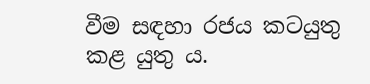වීම සඳහා රජය කටයුතු කළ යුතු ය.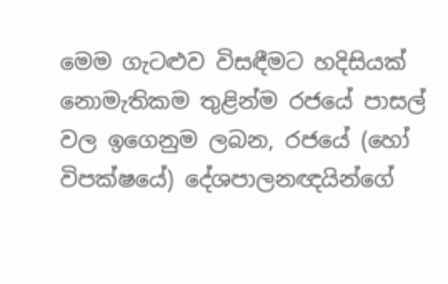මෙම ගැටළුව විසඳීමට හදිසියක් නොමැතිකම තුළින්ම රජයේ පාසල් වල ඉගෙනුම ලබන, රජයේ (හෝ විපක්ෂයේ) දේශපාලනඥයින්ගේ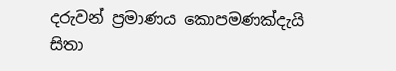දරුවන් ප්‍රමාණය කොපමණක්දැයි සිතා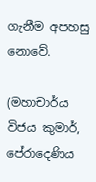ගැනීම අපහසු නොවේ.

(මහාචාර්ය විජය කුමාර්, පේරාදෙණිය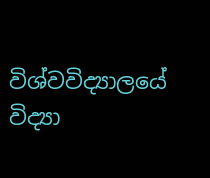විශ්වවිද්‍යාලයේ විද්‍යා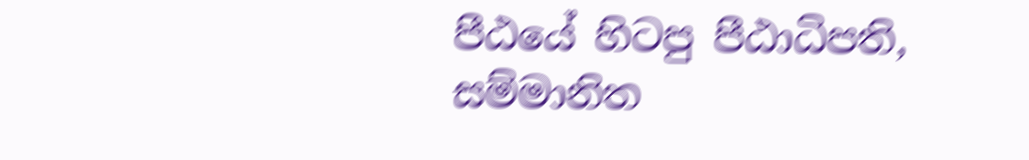පීඨයේ හිටපු පීඨාධිපති, සම්මානිත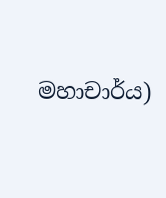මහාචාර්ය)